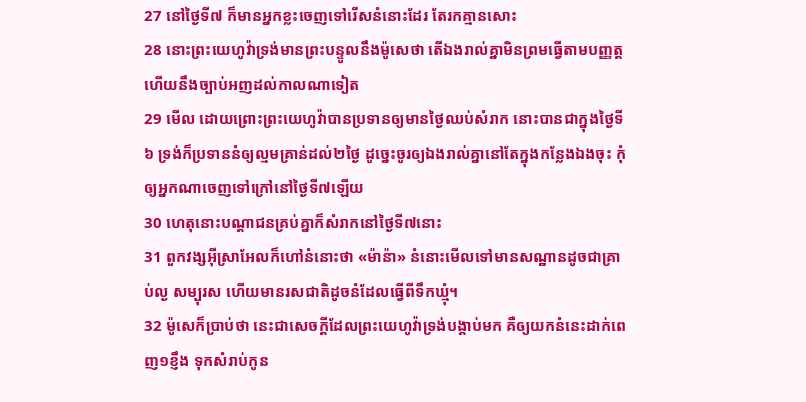27 នៅថ្ងៃទី៧ ក៏មានអ្នកខ្លះចេញទៅរើសនំនោះដែរ តែរកគ្មានសោះ
28 នោះព្រះយេហូវ៉ាទ្រង់មានព្រះបន្ទូលនឹងម៉ូសេថា តើឯងរាល់គ្នាមិនព្រមធ្វើតាមបញ្ញត្ត ហើយនឹងច្បាប់អញដល់កាលណាទៀត
29 មើល ដោយព្រោះព្រះយេហូវ៉ាបានប្រទានឲ្យមានថ្ងៃឈប់សំរាក នោះបានជាក្នុងថ្ងៃទី៦ ទ្រង់ក៏ប្រទាននំឲ្យល្មមគ្រាន់ដល់២ថ្ងៃ ដូច្នេះចូរឲ្យឯងរាល់គ្នានៅតែក្នុងកន្លែងឯងចុះ កុំឲ្យអ្នកណាចេញទៅក្រៅនៅថ្ងៃទី៧ឡើយ
30 ហេតុនោះបណ្តាជនគ្រប់គ្នាក៏សំរាកនៅថ្ងៃទី៧នោះ
31 ពួកវង្សអ៊ីស្រាអែលក៏ហៅនំនោះថា «ម៉ាន៉ា» នំនោះមើលទៅមានសណ្ឋានដូចជាគ្រាប់ល្ង សម្បុរស ហើយមានរសជាតិដូចនំដែលធ្វើពីទឹកឃ្មុំ។
32 ម៉ូសេក៏ប្រាប់ថា នេះជាសេចក្ដីដែលព្រះយេហូវ៉ាទ្រង់បង្គាប់មក គឺឲ្យយកនំនេះដាក់ពេញ១ខ្ញឹង ទុកសំរាប់កូន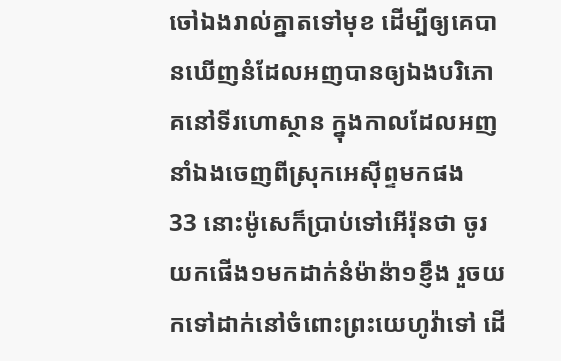ចៅឯងរាល់គ្នាតទៅមុខ ដើម្បីឲ្យគេបានឃើញនំដែលអញបានឲ្យឯងបរិភោគនៅទីរហោស្ថាន ក្នុងកាលដែលអញនាំឯងចេញពីស្រុកអេស៊ីព្ទមកផង
33 នោះម៉ូសេក៏ប្រាប់ទៅអើរ៉ុនថា ចូរយកផើង១មកដាក់នំម៉ាន៉ា១ខ្ញឹង រួចយកទៅដាក់នៅចំពោះព្រះយេហូវ៉ាទៅ ដើ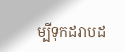ម្បីទុកដរាបដ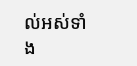ល់អស់ទាំង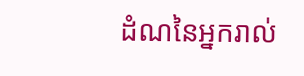ដំណនៃអ្នករាល់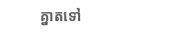គ្នាតទៅ